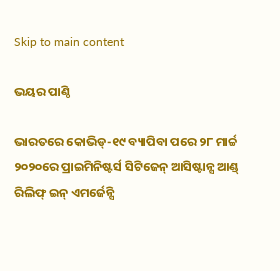Skip to main content

ଭୟର ପାଣ୍ଠି

ଭାରତରେ କୋଭିଡ୍‌-୧୯ ବ୍ୟାପିବା ପରେ ୨୮ ମାର୍ଚ୍ଚ ୨୦୨୦ରେ ପ୍ରାଇମିନିଷ୍ଟର୍ସ ସିଟିଜେନ୍‌ ଆସିଷ୍ଟାନ୍ସ ଆଣ୍ଡ୍‌ ରିଲିଫ୍‌ ଇନ୍‌ ଏମର୍ଜେନ୍ସି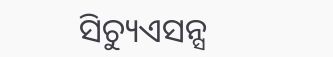ସିଚ୍ୟୁଏସନ୍ସ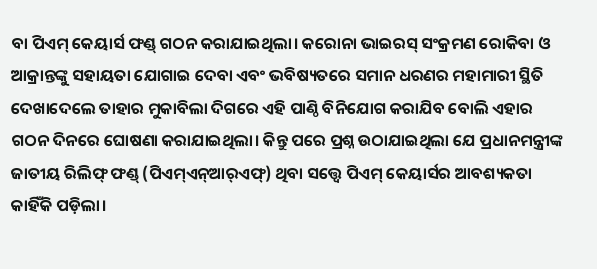ବା ପିଏମ୍‌ କେୟାର୍ସ ଫଣ୍ଡ୍‌ ଗଠନ କରାଯାଇଥିଲା। କରୋନା ଭାଇରସ୍‌ ସଂକ୍ରମଣ ରୋକିବା ଓ ଆକ୍ରାନ୍ତଙ୍କୁ ସହାୟତା ଯୋଗାଇ ଦେବା ଏବଂ ଭବିଷ୍ୟତରେ ସମାନ ଧରଣର ମହାମାରୀ ସ୍ଥିତି ଦେଖାଦେଲେ ତାହାର ମୁକାବିଲା ଦିଗରେ ଏହି ପାଣ୍ଠି ବିନିଯୋଗ କରାଯିବ ବୋଲି ଏହାର ଗଠନ ଦିନରେ ଘୋଷଣା କରାଯାଇଥିଲା। କିନ୍ତୁ ପରେ ପ୍ରଶ୍ନ ଉଠାଯାଇଥିଲା ଯେ ପ୍ରଧାନମନ୍ତ୍ରୀଙ୍କ ଜାତୀୟ ରିଲିଫ୍‌ ଫଣ୍ଡ୍‌ (ପିଏମ୍‌ଏନ୍‌ଆର୍‌ଏଫ୍‌) ଥିବା ସତ୍ତ୍ୱେ ପିଏମ୍‌ କେୟାର୍ସର ଆବଶ୍ୟକତା କାହିଁକି ପଡ଼ିଲା।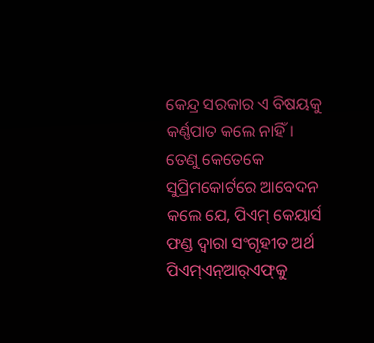କେନ୍ଦ୍ର ସରକାର ଏ ବିଷୟକୁ କର୍ଣ୍ଣପାତ କଲେ ନାହିଁ। ତେଣୁ କେତେକେ ସୁପ୍ରିମକୋର୍ଟରେ ଆବେଦନ କଲେ ଯେ, ପିଏମ୍‌ କେୟାର୍ସ ଫଣ୍ଡ ଦ୍ୱାରା ସଂଗୃହୀତ ଅର୍ଥ ପିଏମ୍‌ଏନ୍‌ଆର୍‌ଏଫ୍‌କୁ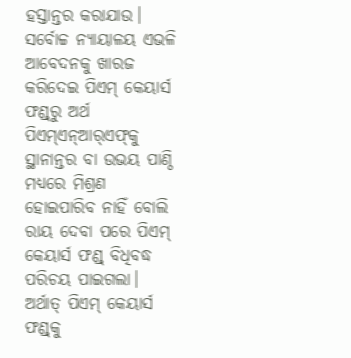ହସ୍ତାନ୍ତର କରାଯାଉ। ସର୍ବୋଚ୍ଚ ନ୍ୟାୟାଳୟ ଏଭଳି ଆବେଦନକୁ ଖାରଜ କରିଦେଇ ପିଏମ୍‌ କେୟାର୍ସ ଫଣ୍ଡ୍‌ରୁ ଅର୍ଥ ପିଏମ୍‌ଏନ୍‌ଆର୍‌ଏଫ୍‌କୁ ସ୍ଥାନାନ୍ତର ବା ଉଭୟ ପାଣ୍ଠି ମଧ୍ୟରେ ମିଶ୍ରଣ ହୋଇପାରିବ ନାହିଁ ବୋଲି ରାୟ ଦେବା ପରେ ପିଏମ୍‌ କେୟାର୍ସ ଫଣ୍ଡ୍‌ ବିଧିବଦ୍ଧ ପରିଚୟ ପାଇଗଲା। ଅର୍ଥାତ୍‌ ପିଏମ୍‌ କେୟାର୍ସ ଫଣ୍ଡ୍‌କୁ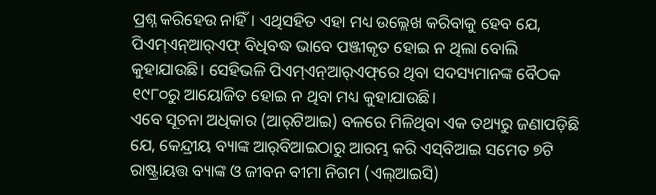ପ୍ରଶ୍ନ କରିହେଉ ନାହିଁ। ଏଥିସହିତ ଏହା ମଧ୍ୟ ଉଲ୍ଲେଖ କରିବାକୁ ହେବ ଯେ, ପିଏମ୍‌ଏନ୍‌ଆର୍‌ଏଫ୍‌ ବିଧିବଦ୍ଧ ଭାବେ ପଞ୍ଜୀକୃତ ହୋଇ ନ ଥିଲା ବୋଲି କୁହାଯାଉଛି। ସେହିଭଳି ପିଏମ୍‌ଏନ୍‌ଆର୍‌ଏଫ୍‌ରେ ଥିବା ସଦସ୍ୟମାନଙ୍କ ବୈଠକ ୧୯୮୦ରୁ ଆୟୋଜିତ ହୋଇ ନ ଥିବା ମଧ୍ୟ କୁହାଯାଉଛି।
ଏବେ ସୂଚନା ଅଧିକାର (ଆର୍‌ଟିଆଇ) ବଳରେ ମିଳିଥିବା ଏକ ତଥ୍ୟରୁ ଜଣାପଡ଼ିଛି ଯେ, କେନ୍ଦ୍ରୀୟ ବ୍ୟାଙ୍କ ଆର୍‌ବିଆଇଠାରୁ ଆରମ୍ଭ କରି ଏସ୍‌ବିଆଇ ସମେତ ୭ଟି ରାଷ୍ଟ୍ରାୟତ୍ତ ବ୍ୟାଙ୍କ ଓ ଜୀବନ ବୀମା ନିଗମ (ଏଲ୍‌ଆଇସି)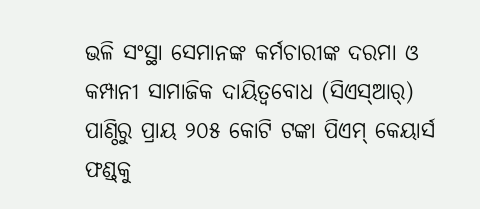ଭଳି ସଂସ୍ଥା ସେମାନଙ୍କ କର୍ମଚାରୀଙ୍କ ଦରମା ଓ କମ୍ପାନୀ ସାମାଜିକ ଦାୟିତ୍ୱବୋଧ (ସିଏସ୍‌ଆର୍‌) ପାଣ୍ଠିରୁ ପ୍ରାୟ ୨୦୫ କୋଟି ଟଙ୍କା ପିଏମ୍‌ କେୟାର୍ସ ଫଣ୍ଡ୍‌କୁ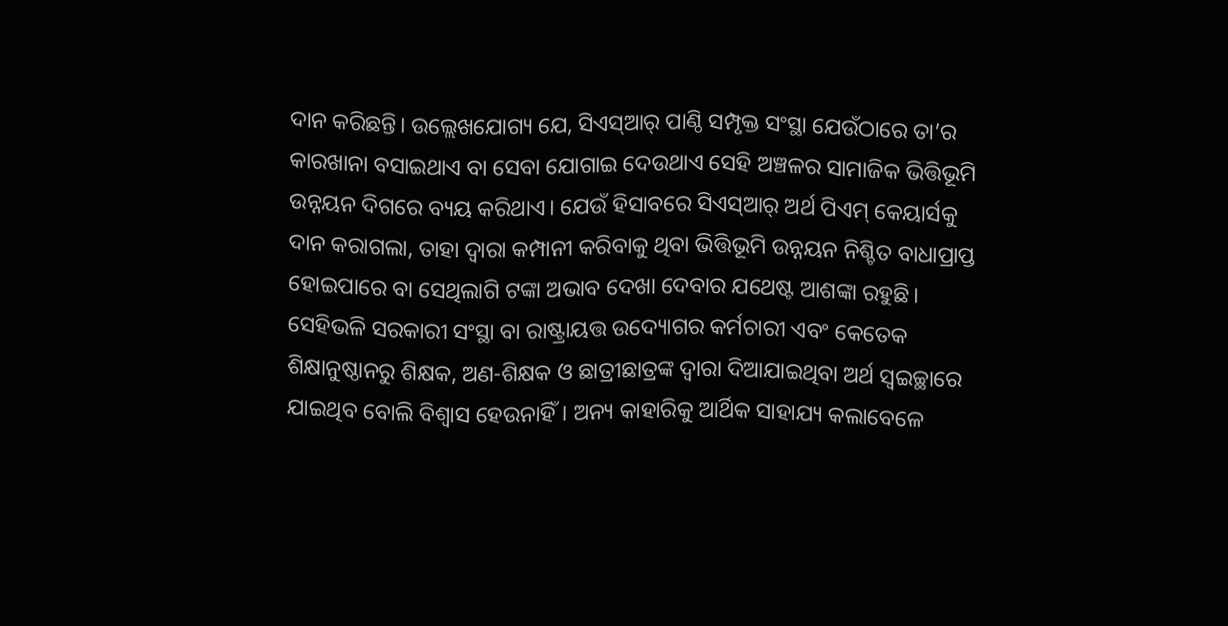ଦାନ କରିଛନ୍ତି। ଉଲ୍ଲେଖଯୋଗ୍ୟ ଯେ, ସିଏସ୍‌ଆର୍‌ ପାଣ୍ଠି ସମ୍ପୃକ୍ତ ସଂସ୍ଥା ଯେଉଁଠାରେ ତା’ର କାରଖାନା ବସାଇଥାଏ ବା ସେବା ଯୋଗାଇ ଦେଉଥାଏ ସେହି ଅଞ୍ଚଳର ସାମାଜିକ ଭିତ୍ତିଭୂମି ଉନ୍ନୟନ ଦିଗରେ ବ୍ୟୟ କରିଥାଏ। ଯେଉଁ ହିସାବରେ ସିଏସ୍‌ଆର୍‌ ଅର୍ଥ ପିଏମ୍‌ କେୟାର୍ସକୁ ଦାନ କରାଗଲା, ତାହା ଦ୍ୱାରା କମ୍ପାନୀ କରିବାକୁ ଥିବା ଭିତ୍ତିଭୂମି ଉନ୍ନୟନ ନିଶ୍ଚିତ ବାଧାପ୍ରାପ୍ତ ହୋଇପାରେ ବା ସେଥିଲାଗି ଟଙ୍କା ଅଭାବ ଦେଖା ଦେବାର ଯଥେଷ୍ଟ ଆଶଙ୍କା ରହୁଛି। ସେହିଭଳି ସରକାରୀ ସଂସ୍ଥା ବା ରାଷ୍ଟ୍ରାୟତ୍ତ ଉଦ୍ୟୋଗର କର୍ମଚାରୀ ଏବଂ କେତେକ ଶିକ୍ଷାନୁଷ୍ଠାନରୁ ଶିକ୍ଷକ, ଅଣ-ଶିକ୍ଷକ ଓ ଛାତ୍ରୀଛାତ୍ରଙ୍କ ଦ୍ୱାରା ଦିଆଯାଇଥିବା ଅର୍ଥ ସ୍ବଇଚ୍ଛାରେ ଯାଇଥିବ ବୋଲି ବିଶ୍ୱାସ ହେଉନାହିଁ। ଅନ୍ୟ କାହାରିକୁ ଆର୍ଥିକ ସାହାଯ୍ୟ କଲାବେଳେ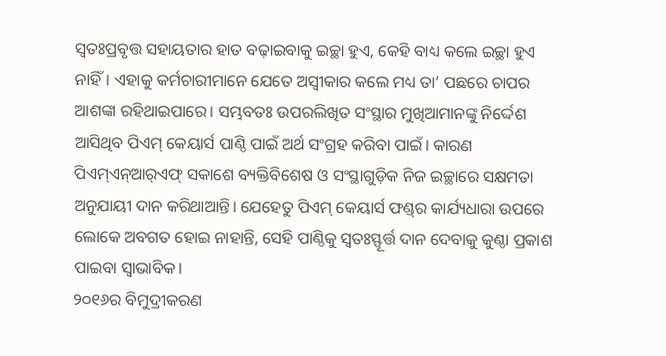ସ୍ବତଃପ୍ରବୃତ୍ତ ସହାୟତାର ହାତ ବଢ଼ାଇବାକୁ ଇଚ୍ଛା ହୁଏ, କେହି ବାଧ୍ୟ କଲେ ଇଚ୍ଛା ହୁଏ ନାହିଁ। ଏହାକୁ କର୍ମଚାରୀମାନେ ଯେତେ ଅସ୍ବୀକାର କଲେ ମଧ୍ୟ ତା’ ପଛରେ ଚାପର ଆଶଙ୍କା ରହିଥାଇପାରେ। ସମ୍ଭବତଃ ଉପରଲିଖିତ ସଂସ୍ଥାର ମୁଖିଆମାନଙ୍କୁ ନିର୍ଦ୍ଦେଶ ଆସିଥିବ ପିଏମ୍‌ କେୟାର୍ସ ପାଣ୍ଠି ପାଇଁ ଅର୍ଥ ସଂଗ୍ରହ କରିବା ପାଇଁ। କାରଣ ପିଏମ୍‌ଏନ୍‌ଆର୍‌ଏଫ୍‌ ସକାଶେ ବ୍ୟକ୍ତିବିଶେଷ ଓ ସଂସ୍ଥାଗୁଡ଼ିକ ନିଜ ଇଚ୍ଛାରେ ସକ୍ଷମତା ଅନୁଯାୟୀ ଦାନ କରିଥାଆନ୍ତି। ଯେହେତୁ ପିଏମ୍‌ କେୟାର୍ସ ଫଣ୍ଡ୍‌ର କାର୍ଯ୍ୟଧାରା ଉପରେ ଲୋକେ ଅବଗତ ହୋଇ ନାହାନ୍ତି, ସେହି ପାଣ୍ଠିକୁ ସ୍ବତଃସ୍ଫୂର୍ତ୍ତ ଦାନ ଦେବାକୁ କୁଣ୍ଠା ପ୍ରକାଶ ପାଇବା ସ୍ବାଭାବିକ।
୨୦୧୬ର ବିମୁଦ୍ରୀକରଣ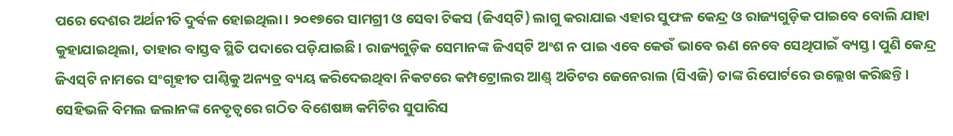ପରେ ଦେଶର ଅର୍ଥନୀତି ଦୁର୍ବଳ ହୋଇଥିଲା। ୨୦୧୭ରେ ସାମଗ୍ରୀ ଓ ସେବା ଟିକସ (ଜିଏସ୍‌ଟି) ଲାଗୁ କରାଯାଇ ଏହାର ସୁଫଳ କେନ୍ଦ୍ର ଓ ରାଜ୍ୟଗୁଡ଼ିକ ପାଇବେ ବୋଲି ଯାହା କୁହାଯାଇଥିଲା, ତାହାର ବାସ୍ତବ ସ୍ଥିତି ପଦାରେ ପଡ଼ିଯାଇଛି। ରାଜ୍ୟଗୁଡ଼ିକ ସେମାନଙ୍କ ଜିଏସ୍‌ଟି ଅଂଶ ନ ପାଇ ଏବେ କେଉଁ ଭାବେ ଋଣ ନେବେ ସେଥିପାଇଁ ବ୍ୟସ୍ତ। ପୁଣି କେନ୍ଦ୍ର ଜିଏସ୍‌ଟି ନାମରେ ସଂଗୃହୀତ ପାଣ୍ଠିକୁ ଅନ୍ୟତ୍ର ବ୍ୟୟ କରିଦେଇଥିବା ନିକଟରେ କମ୍ପଟ୍ରୋଲର ଆଣ୍ଡ୍‌ ଅଡିଟର ଜେନେରାଲ (ସିଏଜି) ତାଙ୍କ ରିପୋର୍ଟରେ ଉଲ୍ଲେଖ କରିଛନ୍ତି। ସେହିଭଳି ବିମଲ ଜଲାନଙ୍କ ନେତୃତ୍ୱରେ ଗଠିତ ବିଶେଷଜ୍ଞ କମିଟିର ସୁପାରିସ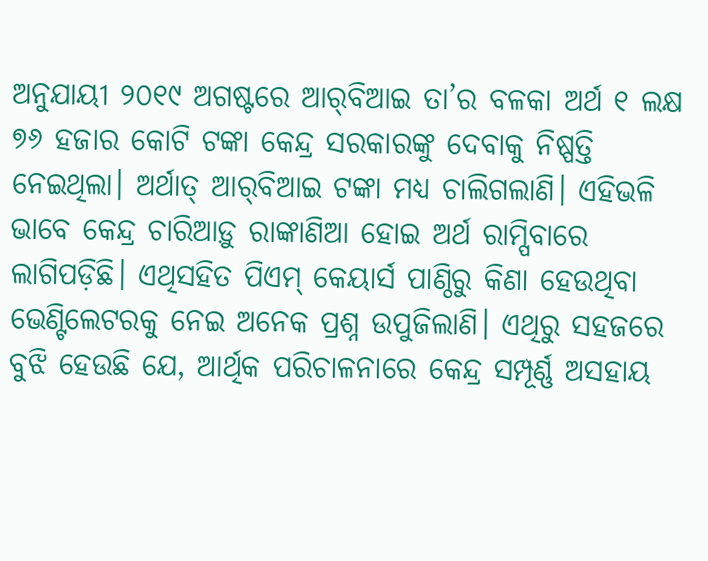ଅନୁଯାୟୀ ୨୦୧୯ ଅଗଷ୍ଟରେ ଆର୍‌ବିଆଇ ତା’ର ବଳକା ଅର୍ଥ ୧ ଲକ୍ଷ ୭୬ ହଜାର କୋଟି ଟଙ୍କା କେନ୍ଦ୍ର ସରକାରଙ୍କୁ ଦେବାକୁ ନିଷ୍ପତ୍ତି ନେଇଥିଲା। ଅର୍ଥାତ୍‌ ଆର୍‌ବିଆଇ ଟଙ୍କା ମଧ୍ୟ ଚାଲିଗଲାଣି। ଏହିଭଳି ଭାବେ କେନ୍ଦ୍ର ଚାରିଆଡ଼ୁ ରାଙ୍କାଣିଆ ହୋଇ ଅର୍ଥ ରାମ୍ପିବାରେ ଲାଗିପଡ଼ିଛି। ଏଥିସହିତ ପିଏମ୍‌ କେୟାର୍ସ ପାଣ୍ଠିରୁ କିଣା ହେଉଥିବା ଭେଣ୍ଟିଲେଟରକୁ ନେଇ ଅନେକ ପ୍ରଶ୍ନ ଉପୁଜିଲାଣି। ଏଥିରୁ ସହଜରେ ବୁଝି ହେଉଛି ଯେ, ଆର୍ଥିକ ପରିଚାଳନାରେ କେନ୍ଦ୍ର ସମ୍ପୂର୍ଣ୍ଣ ଅସହାୟ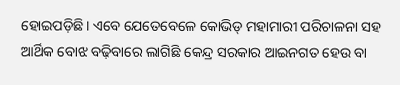ହୋଇପଡ଼ିଛି। ଏବେ ଯେତେବେଳେ କୋଭିଡ୍‌ ମହାମାରୀ ପରିଚାଳନା ସହ ଆର୍ଥିକ ବୋଝ ବଢ଼ିବାରେ ଲାଗିଛି କେନ୍ଦ୍ର ସରକାର ଆଇନଗତ ହେଉ ବା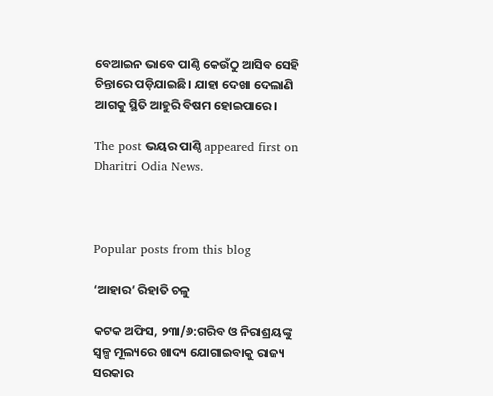ବେଆଇନ ଭାବେ ପାଣ୍ଠି କେଉଁଠୁ ଆସିବ ସେହି ଚିନ୍ତାରେ ପଡ଼ିଯାଇଛି। ଯାହା ଦେଖା ଦେଲାଣି ଆଗକୁ ସ୍ଥିତି ଆହୁରି ବିଷମ ହୋଇପାରେ।

The post ଭୟର ପାଣ୍ଠି appeared first on Dharitri Odia News.



Popular posts from this blog

‘ଆହାର’ ରିହାତି ଚଳୁ

କଟକ ଅଫିସ, ୨୩ା/୬:ଗରିବ ଓ ନିରାଶ୍ରୟଙ୍କୁ ସ୍ବଳ୍ପ ମୂଲ୍ୟରେ ଖାଦ୍ୟ ଯୋଗାଇବାକୁ ରାଜ୍ୟ ସରକାର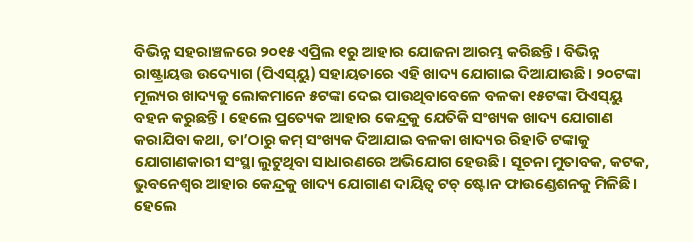ବିଭିନ୍ନ ସହରାଞ୍ଚଳରେ ୨୦୧୫ ଏପ୍ରିଲ ୧ରୁ ଆହାର ଯୋଜନା ଆରମ୍ଭ କରିଛନ୍ତି। ବିଭିନ୍ନ ରାଷ୍ଟ୍ରାୟତ୍ତ ଉଦ୍ୟୋଗ (ପିଏସ୍‌ୟୁ) ସହାୟତାରେ ଏହି ଖାଦ୍ୟ ଯୋଗାଇ ଦିଆଯାଉଛି। ୨୦ଟଙ୍କା ମୂଲ୍ୟର ଖାଦ୍ୟକୁ ଲୋକମାନେ ୫ଟଙ୍କା ଦେଇ ପାଉଥିବାବେଳେ ବଳକା ୧୫ଟଙ୍କା ପିଏସ୍‌ୟୁ ବହନ କରୁଛନ୍ତି। ହେଲେ ପ୍ରତ୍ୟେକ ଆହାର କେନ୍ଦ୍ରକୁ ଯେତିକି ସଂଖ୍ୟକ ଖାଦ୍ୟ ଯୋଗାଣ କରାଯିବା କଥା, ତା’ଠାରୁ କମ୍‌ ସଂଖ୍ୟକ ଦିଆଯାଇ ବଳକା ଖାଦ୍ୟର ରିହାତି ଟଙ୍କାକୁ ଯୋଗାଣକାରୀ ସଂସ୍ଥା ଲୁଟୁଥିବା ସାଧାରଣରେ ଅଭିଯୋଗ ହେଉଛି। ସୂଚନା ମୁତାବକ, କଟକ, ଭୁବନେଶ୍ୱର ଆହାର କେନ୍ଦ୍ରକୁ ଖାଦ୍ୟ ଯୋଗାଣ ଦାୟିତ୍ୱ ଟଚ୍‌ ଷ୍ଟୋନ ଫାଉଣ୍ଡେଶନକୁ ମିଳିଛି। ହେଲେ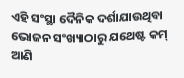ଏହି ସଂସ୍ଥା ଦୈନିକ ଦର୍ଶାଯାଉଥିବା ଭୋଜନ ସଂଖ୍ୟାଠାରୁ ଯଥେଷ୍ଟ କମ୍‌ ଆଣି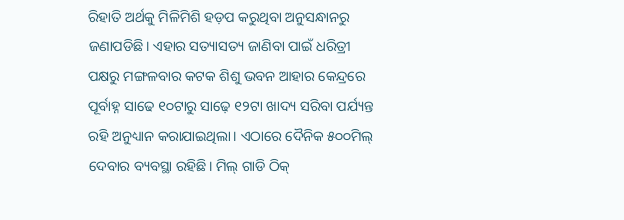ରିହାତି ଅର୍ଥକୁ ମିଳିମିଶି ହଡ଼ପ କରୁଥିବା ଅନୁସନ୍ଧାନରୁ ଜଣାପଡିଛି। ଏହାର ସତ୍ୟାସତ୍ୟ ଜାଣିବା ପାଇଁ ଧରିତ୍ରୀ ପକ୍ଷରୁ ମଙ୍ଗଳବାର କଟକ ଶିଶୁ ଭବନ ଆହାର କେନ୍ଦ୍ରରେ ପୂର୍ବାହ୍ନ ସାଢେ ୧୦ଟାରୁ ସାଢ଼େ ୧୨ଟା ଖାଦ୍ୟ ସରିବା ପର୍ଯ୍ୟନ୍ତ ରହି ଅନୁଧ୍ୟାନ କରାଯାଇଥିଲା। ଏଠାରେ ଦୈନିକ ୫୦୦ମିଲ୍‌ ଦେବାର ବ୍ୟବସ୍ଥା ରହିଛି। ମିଲ୍‌ ଗାଡି ଠିକ୍‌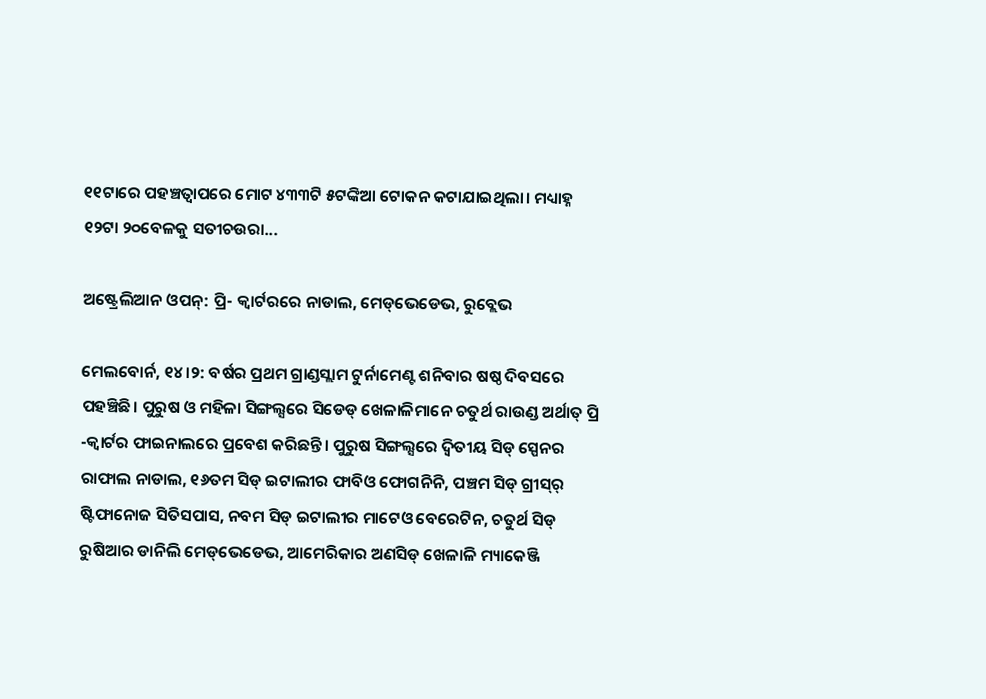୧୧ଟାରେ ପହଞ୍ଚତ୍ବାପରେ ମୋଟ ୪୩୩ଟି ୫ଟଙ୍କିଆ ଟୋକନ କଟାଯାଇଥିଲା। ମଧ୍ୟାହ୍ନ ୧୨ଟା ୨୦ବେଳକୁ ସତୀଚଉରା...

ଅଷ୍ଟ୍ରେଲିଆନ ଓପନ୍: ପ୍ରି- କ୍ୱାର୍ଟରରେ ନାଡାଲ, ମେଡ୍‌ଭେଡେଭ, ରୁବ୍ଲେଭ

ମେଲବୋର୍ନ, ୧୪।୨: ବର୍ଷର ପ୍ରଥମ ଗ୍ରାଣ୍ଡସ୍ଲାମ ଟୁର୍ନାମେଣ୍ଟ ଶନିବାର ଷଷ୍ଠ ଦିବସରେ ପହଞ୍ଚିଛି। ପୁରୁଷ ଓ ମହିଳା ସିଙ୍ଗଲ୍ସରେ ସିଡେଡ୍‌ ଖେଳାଳିମାନେ ଚତୁର୍ଥ ରାଉଣ୍ଡ ଅର୍ଥାତ୍‌ ପ୍ରି -କ୍ୱାର୍ଟର ଫାଇନାଲରେ ପ୍ରବେଶ କରିଛନ୍ତି। ପୁରୁଷ ସିଙ୍ଗଲ୍ସରେ ଦ୍ୱିତୀୟ ସିଡ୍‌ ସ୍ପେନର ରାଫାଲ ନାଡାଲ, ୧୬ତମ ସିଡ୍‌ ଇଟାଲୀର ଫାବିଓ ଫୋଗନିନି, ପଞ୍ଚମ ସିଡ୍‌ ଗ୍ରୀସ୍‌ର୍‌ ଷ୍ଟିଫାନୋଜ ସିତିସପାସ, ନବମ ସିଡ୍‌ ଇଟାଲୀର ମାଟେଓ ବେରେଟିନ, ଚତୁର୍ଥ ସିଡ୍‌ ରୁଷିଆର ଡାନିଲି ମେଡ୍‌ଭେଡେଭ, ଆମେରିକାର ଅଣସିଡ୍‌ ଖେଳାଳି ମ୍ୟାକେଞ୍ଜି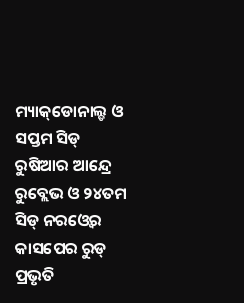ମ୍ୟାକ୍‌ଡୋନାଲ୍ଡ ଓ ସପ୍ତମ ସିଡ୍‌ ରୁଷିଆର ଆନ୍ଦ୍ରେ ରୁବ୍ଲେଭ ଓ ୨୪ତମ ସିଡ୍‌ ନରଓ୍ବେର କାସପେର ରୁଡ୍‌ ପ୍ରଭୃତି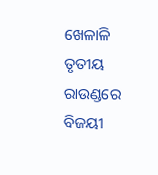ଖେଳାଳି ତୃତୀୟ ରାଉଣ୍ଡରେ ବିଜୟୀ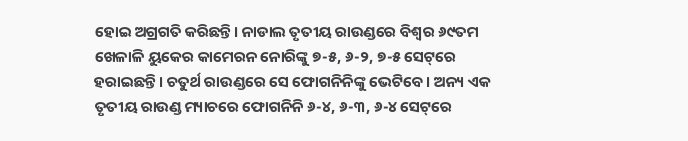ହୋଇ ଅଗ୍ରଗତି କରିଛନ୍ତି। ନାଡାଲ ତୃତୀୟ ରାଉଣ୍ଡରେ ବିଶ୍ୱର ୬୯ତମ ଖେଳାଳି ୟୁକେର କାମେରନ ନୋରିଙ୍କୁ ୭-୫, ୬-୨, ୭-୫ ସେଟ୍‌ରେ ହରାଇଛନ୍ତି। ଚତୁର୍ଥ ରାଉଣ୍ଡରେ ସେ ଫୋଗନିନିଙ୍କୁ ଭେଟିବେ। ଅନ୍ୟ ଏକ ତୃତୀୟ ରାଉଣ୍ଡ ମ୍ୟାଚରେ ଫୋଗନିନି ୬-୪, ୬-୩, ୬-୪ ସେଟ୍‌ରେ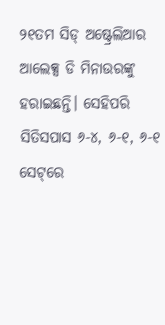୨୧ତମ ସିଡ୍‌ ଅଷ୍ଟ୍ରେଲିଆର ଆଲେକ୍ସ ଡି ମିନାଉରଙ୍କୁ ହରାଇଛନ୍ତି। ସେହିପରି ସିତିସପାସ ୬-୪, ୬-୧, ୬-୧ ସେଟ୍‌ରେ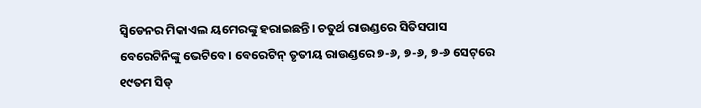ସ୍ବିଡେନର ମିକାଏଲ ୟମେରଙ୍କୁ ହରାଇଛନ୍ତି। ଚତୁର୍ଥ ରାଉଣ୍ଡରେ ସିତିସପାସ ବେରେଟିନିଙ୍କୁ ଭେଟିବେ। ବେରେଟିନ୍‌ ତୃତୀୟ ରାଉଣ୍ଡରେ ୭-୬, ୭-୬, ୭-୬ ସେଟ୍‌ରେ ୧୯ତମ ସିଡ୍‌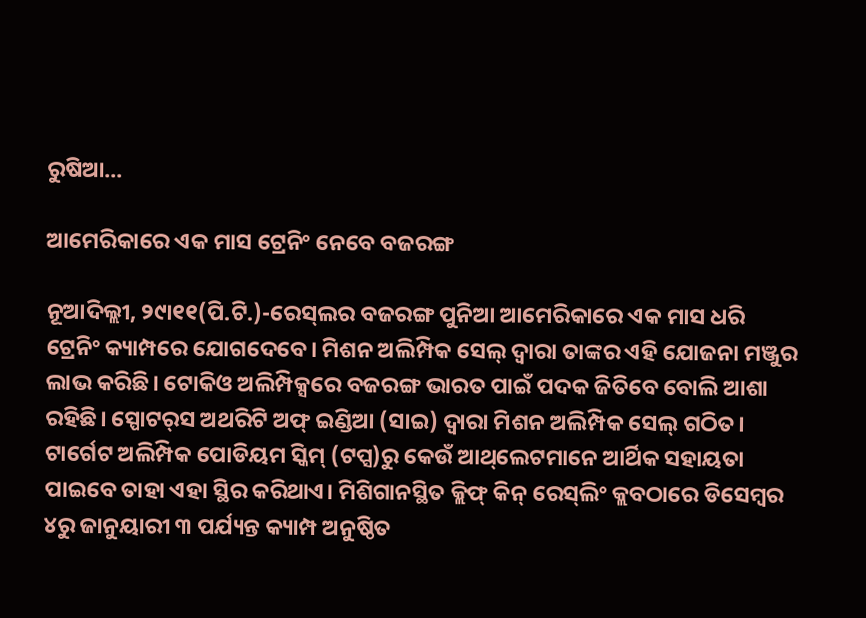ରୁଷିଆ...

ଆମେରିକାରେ ଏକ ମାସ ଟ୍ରେନିଂ ନେବେ ବଜରଙ୍ଗ

ନୂଆଦିଲ୍ଲୀ, ୨୯ା୧୧(ପି.ଟି.)-ରେସ୍‌ଲର ବଜରଙ୍ଗ ପୁନିଆ ଆମେରିକାରେ ଏକ ମାସ ଧରି ଟ୍ରେନିଂ କ୍ୟାମ୍ପରେ ଯୋଗଦେବେ। ମିଶନ ଅଲିମ୍ପିକ ସେଲ୍‌ ଦ୍ୱାରା ତାଙ୍କର ଏହି ଯୋଜନା ମଞ୍ଜୁର ଲାଭ କରିଛି। ଟୋକିଓ ଅଲିମ୍ପିକ୍ସରେ ବଜରଙ୍ଗ ଭାରତ ପାଇଁ ପଦକ ଜିତିବେ ବୋଲି ଆଶା ରହିଛି। ସ୍ପୋଟର୍‌ସ ଅଥରିଟି ଅଫ୍‌ ଇଣ୍ଡିଆ (ସାଇ) ଦ୍ୱାରା ମିଶନ ଅଲିମ୍ପିକ ସେଲ୍‌ ଗଠିତ। ଟାର୍ଗେଟ ଅଲିମ୍ପିକ ପୋଡିୟମ ସ୍କିମ୍‌ (ଟପ୍ସ)ରୁ କେଉଁ ଆଥ୍‌ଲେଟମାନେ ଆର୍ଥିକ ସହାୟତା ପାଇବେ ତାହା ଏହା ସ୍ଥିର କରିଥାଏ। ମିଶିଗାନସ୍ଥିତ କ୍ଲିଫ୍‌ କିନ୍‌ ରେସ୍‌ଲିଂ କ୍ଲବଠାରେ ଡିସେମ୍ବର ୪ରୁ ଜାନୁୟାରୀ ୩ ପର୍ଯ୍ୟନ୍ତ କ୍ୟାମ୍ପ ଅନୁଷ୍ଠିତ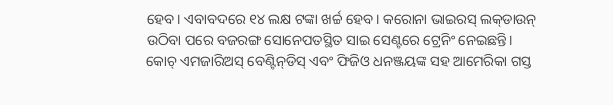ହେବ। ଏବାବଦରେ ୧୪ ଲକ୍ଷ ଟଙ୍କା ଖର୍ଚ୍ଚ ହେବ। କରୋନା ଭାଇରସ୍‌ ଲକ୍‌ଡାଉନ୍‌ ଉଠିବା ପରେ ବଜରଙ୍ଗ ସୋନେପତସ୍ଥିତ ସାଇ ସେଣ୍ଟରେ ଟ୍ରେନିଂ ନେଇଛନ୍ତି। କୋଚ୍‌ ଏମଜାରିଅସ୍‌ ବେଣ୍ଟିନ୍‌ଡିସ୍‌ ଏବଂ ଫିଜିଓ ଧନଞ୍ଜୟଙ୍କ ସହ ଆମେରିକା ଗସ୍ତ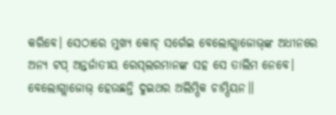କରିବେ। ସେଠାରେ ମୁଖ୍ୟ କୋଚ୍‌ ସର୍ଗେଇ ବେଲୋଗ୍ଲାଜୋଭ୍‌ଙ୍କ ଅଧୀନରେ ଅନ୍ୟ ଟପ୍‌ ଅନ୍ତର୍ଜାତୀୟ ରେସ୍‌ଲରମାନଙ୍କ ସହ ସେ ତାଲିମ ନେବେ। ବେଲୋଗ୍ଲାଜୋଭ୍‌ ହେଉଛନ୍ତି ଦୁଇଥର ଅଲିମ୍ପିକ ଚାମ୍ପିୟନ॥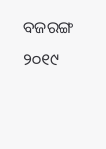ବଜରଙ୍ଗ ୨୦୧୯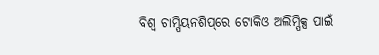ବିଶ୍ୱ ଚାମ୍ପିୟନଶିପ୍‌ରେ ଟୋକିଓ ଅଲିମ୍ପିକ୍ସ ପାଇଁ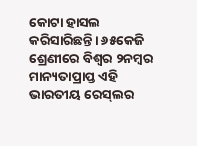କୋଟା ହାସଲ କରିସାରିଛନ୍ତି। ୬୫କେଜି ଶ୍ରେଣୀରେ ବିଶ୍ୱର ୨ନମ୍ବର ମାନ୍ୟତାପ୍ରାପ୍ତ ଏହି ଭାରତୀୟ ରେସ୍‌ଲର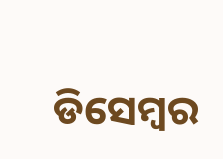ଡିସେମ୍ବର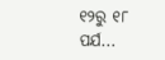୧୨ରୁ ୧୮ ପର୍ଯ...